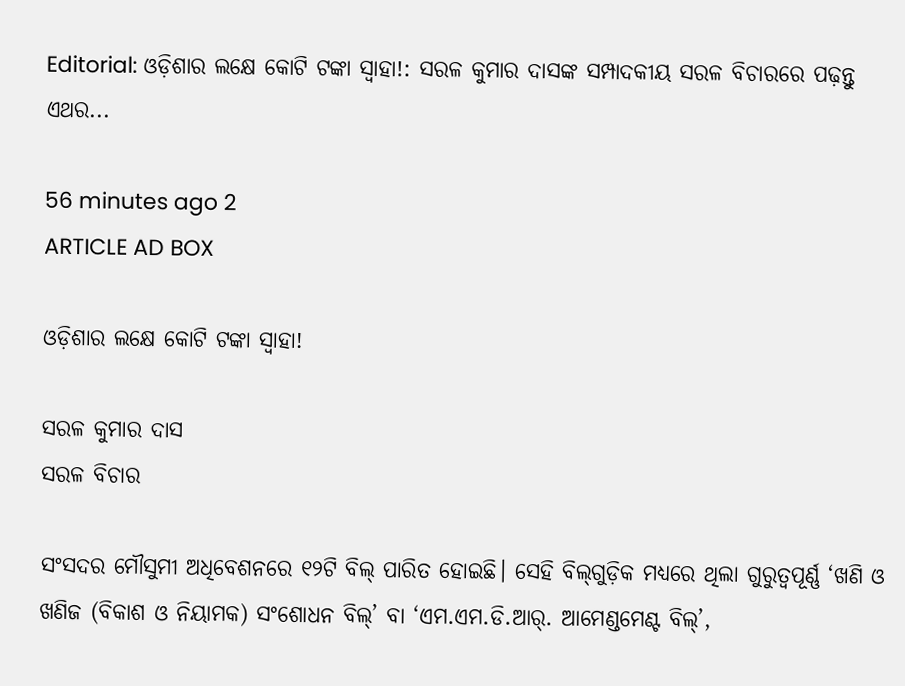Editorial: ଓଡ଼ିଶାର ଲକ୍ଷେ କୋଟି ଟଙ୍କା ସ୍ୱାହା!: ସରଳ କୁମାର ଦାସଙ୍କ ସମ୍ପାଦକୀୟ ସରଳ ବିଚାରରେ ପଢ଼ନ୍ତୁ ଏଥର...

56 minutes ago 2
ARTICLE AD BOX

ଓଡ଼ିଶାର ଲକ୍ଷେ କୋଟି ଟଙ୍କା ସ୍ୱାହା!

ସରଳ କୁମାର ଦାସ
ସରଳ ବିଚାର

ସଂସଦର ମୌସୁମୀ ଅଧିବେଶନରେ ୧୨ଟି ବିଲ୍ ପାରିତ ହୋଇଛି। ସେହି ବିଲ୍‌ଗୁଡ଼ିକ ମଧ୍ୟରେ ଥିଲା ଗୁରୁତ୍ୱପୂର୍ଣ୍ଣ ‘ଖଣି ଓ ଖଣିଜ (ବିକାଶ ଓ ନିୟାମକ) ସଂଶୋଧନ ବିଲ୍‌’ ବା ‘ଏମ.ଏମ.ଡି.ଆର୍. ଆମେଣ୍ଡମେଣ୍ଟ ବିଲ୍‌’,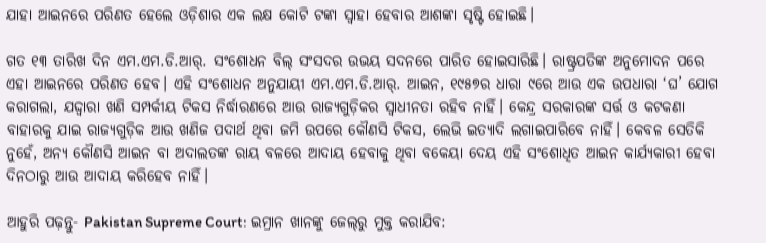ଯାହା ଆଇନରେ ପରିଣତ ହେଲେ ଓଡ଼ିଶାର ଏକ ଲକ୍ଷ କୋଟି ଟଙ୍କା ସ୍ୱାହା ହେବାର ଆଶଙ୍କା ସୃଷ୍ଟି ହୋଇଛି।

ଗତ ୧୩ ତାରିଖ ଦିନ ଏମ.ଏମ.ଡି.ଆର୍. ସଂଶୋଧନ ବିଲ୍‌ ସଂସଦର ଉଭୟ ସଦନରେ ପାରିତ ହୋଇସାରିଛି। ରାଷ୍ଟ୍ରପତିଙ୍କ ଅନୁମୋଦନ ପରେ ଏହା ଆଇନରେ ପରିଣତ ହେବ। ଏହି ସଂଶୋଧନ ଅନୁଯାୟୀ ଏମ.ଏମ.ଡି.ଆର୍. ଆଇନ, ୧୯୫୭ର ଧାରା ୯ରେ ଆଉ ଏକ ଉପଧାରା ‘ଘ’ ଯୋଗ କରାଗଲା, ଯଦ୍ଦ୍ୱାରା ଖଣି ସମ୍ପର୍କୀୟ ଟିକସ ନିର୍ଦ୍ଧାରଣରେ ଆଉ ରାଜ୍ୟଗୁଡ଼ିକର ସ୍ୱାଧୀନତା ରହିବ ନାହିଁ। କେନ୍ଦ୍ର ସରକାରଙ୍କ ସର୍ତ୍ତ ଓ କଟକଣା ବାହାରକୁ ଯାଇ ରାଜ୍ୟଗୁଡ଼ିକ ଆଉ ଖଣିଜ ପଦାର୍ଥ ଥିବା ଜମି ଉପରେ କୌଣସି ଟିକସ, ଲେଭି ଇତ୍ୟାଦି ଲଗାଇପାରିବେ ନାହିଁ। କେବଳ ସେତିକି ନୁହେଁ, ଅନ୍ୟ କୌଣସି ଆଇନ ବା ଅଦାଲତଙ୍କ ରାୟ ବଳରେ ଆଦାୟ ହେବାକୁ ଥିବା ବକେୟା ଦେୟ ଏହି ସଂଶୋଧିତ ଆଇନ କାର୍ଯ୍ୟକାରୀ ହେବା ଦିନଠାରୁ ଆଉ ଆଦାୟ କରିହେବ ନାହିଁ।

ଆହୁରି ପଢ଼ନ୍ତୁ- Pakistan Supreme Court: ଇମ୍ରାନ ଖାନଙ୍କୁ ଜେଲ୍‌ରୁ ମୁକ୍ତ କରାଯିବ: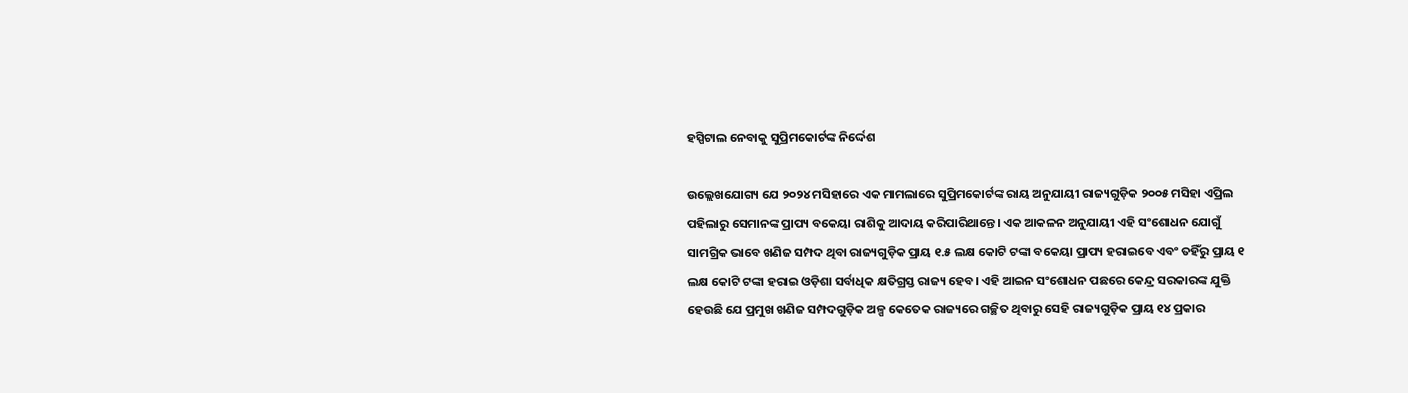ହସ୍ପିଟାଲ ନେବାକୁ ସୁପ୍ରିମକୋର୍ଟଙ୍କ ନିର୍ଦ୍ଦେଶ

ଉଲ୍ଲେଖଯୋଗ୍ୟ ଯେ ୨୦୨୪ ମସିହାରେ ଏକ ମାମଲାରେ ସୁପ୍ରିମକୋର୍ଟଙ୍କ ରାୟ ଅନୁଯାୟୀ ରାଜ୍ୟଗୁଡ଼ିକ ୨୦୦୫ ମସିହା ଏପ୍ରିଲ ପହିଲାରୁ ସେମାନଙ୍କ ପ୍ରାପ୍ୟ ବକେୟା ରାଶିକୁ ଆଦାୟ କରିପାରିଥାନ୍ତେ। ଏକ ଆକଳନ ଅନୁଯାୟୀ ଏହି ସଂଶୋଧନ ଯୋଗୁଁ ସାମଗ୍ରିକ ଭାବେ ଖଣିଜ ସମ୍ପଦ ଥିବା ରାଜ୍ୟଗୁଡ଼ିକ ପ୍ରାୟ ୧.୫ ଲକ୍ଷ କୋଟି ଟଙ୍କା ବକେୟା ପ୍ରାପ୍ୟ ହରାଇବେ ଏବଂ ତହିଁରୁ ପ୍ରାୟ ୧ ଲକ୍ଷ କୋଟି ଟଙ୍କା ହରାଇ ଓଡ଼ିଶା ସର୍ବାଧିକ କ୍ଷତିଗ୍ରସ୍ତ ରାଜ୍ୟ ହେବ। ଏହି ଆଇନ ସଂଶୋଧନ ପଛରେ କେନ୍ଦ୍ର ସରକାରଙ୍କ ଯୁକ୍ତି ହେଉଛି ଯେ ପ୍ରମୁଖ ଖଣିଜ ସମ୍ପଦଗୁଡ଼ିକ ଅଳ୍ପ କେତେକ ରାଜ୍ୟରେ ଗଚ୍ଛିତ ଥିବାରୁ ସେହି ରାଜ୍ୟଗୁଡ଼ିକ ପ୍ରାୟ ୧୪ ପ୍ରକାର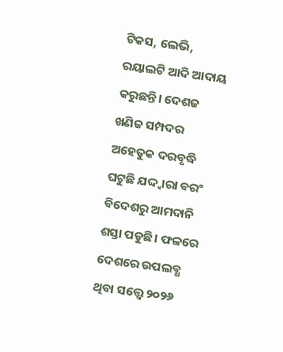ଟିକସ, ଲେଭି, ରୟାଲଟି ଆଦି ଆଦାୟ କରୁଛନ୍ତି। ଦେଶଜ ଖଣିଜ ସମ୍ପଦର ଅହେତୁକ ଦରବୃଦ୍ଧି ଘଟୁଛି ଯଦ୍ଦ୍ୱାରା ବରଂ ବିଦେଶରୁ ଆମଦାନି ଶସ୍ତା ପଡୁଛି। ଫଳରେ ଦେଶରେ ଉପଲବ୍ଧ ଥିବା ସତ୍ତ୍ୱେ ୨୦୨୬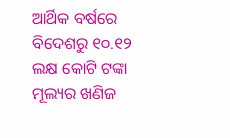ଆର୍ଥିକ ବର୍ଷରେ ବିଦେଶରୁ ୧୦.୧୨ ଲକ୍ଷ କୋଟି ଟଙ୍କା ମୂଲ୍ୟର ଖଣିଜ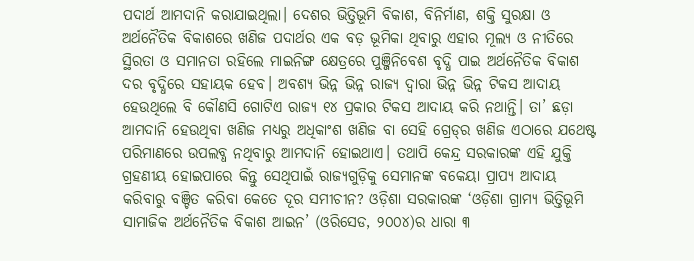ପଦାର୍ଥ ଆମଦାନି କରାଯାଇଥିଲା। ଦେଶର ଭିତ୍ତିଭୂମି ବିକାଶ, ବିନିର୍ମାଣ, ଶକ୍ତି ସୁରକ୍ଷା ଓ ଅର୍ଥନୈତିକ ବିକାଶରେ ଖଣିଜ ପଦାର୍ଥର ଏକ ବଡ଼ ଭୂମିକା ଥିବାରୁ ଏହାର ମୂଲ୍ୟ ଓ ନୀତିରେ ସ୍ଥିରତା ଓ ସମାନତା ରହିଲେ ମାଇନିଙ୍ଗ କ୍ଷେତ୍ରରେ ପୁଞ୍ଜିନିବେଶ ବୃଦ୍ଧି ପାଇ ଅର୍ଥନୈତିକ ବିକାଶ ଦର ବୃଦ୍ଧିରେ ସହାୟକ ହେବ। ଅବଶ୍ୟ ଭିନ୍ନ ଭିନ୍ନ ରାଜ୍ୟ ଦ୍ୱାରା ଭିନ୍ନ ଭିନ୍ନ ଟିକସ ଆଦାୟ ହେଉଥିଲେ ବି କୌଣସି ଗୋଟିଏ ରାଜ୍ୟ ୧୪ ପ୍ରକାର ଟିକସ ଆଦାୟ କରି ନଥାନ୍ତି। ତା’ ଛଡ଼ା ଆମଦାନି ହେଉଥିବା ଖଣିଜ ମଧ୍ୟରୁ ଅଧିକାଂଶ ଖଣିଜ ବା ସେହି ଗ୍ରେଡ୍‌ର ଖଣିଜ ଏଠାରେ ଯଥେଷ୍ଟ ପରିମାଣରେ ଉପଲବ୍ଧ ନଥିବାରୁ ଆମଦାନି ହୋଇଥାଏ। ତଥାପି କେନ୍ଦ୍ର ସରକାରଙ୍କ ଏହି ଯୁକ୍ତି ଗ୍ରହଣୀୟ ହୋଇପାରେ କିନ୍ତୁ ସେଥିପାଇଁ ରାଜ୍ୟଗୁଡ଼ିକୁ ସେମାନଙ୍କ ବକେୟା ପ୍ରାପ୍ୟ ଆଦାୟ କରିବାରୁ ବଞ୍ଚିତ କରିବା କେତେ ଦୂର ସମୀଚୀନ? ଓଡ଼ିଶା ସରକାରଙ୍କ ‘ଓଡ଼ିଶା ଗ୍ରାମ୍ୟ ଭିତ୍ତିଭୂମି ସାମାଜିକ ଅର୍ଥନୈତିକ ବିକାଶ ଆଇନ’ (ଓରିସେଡ, ୨୦୦୪)ର ଧାରା ୩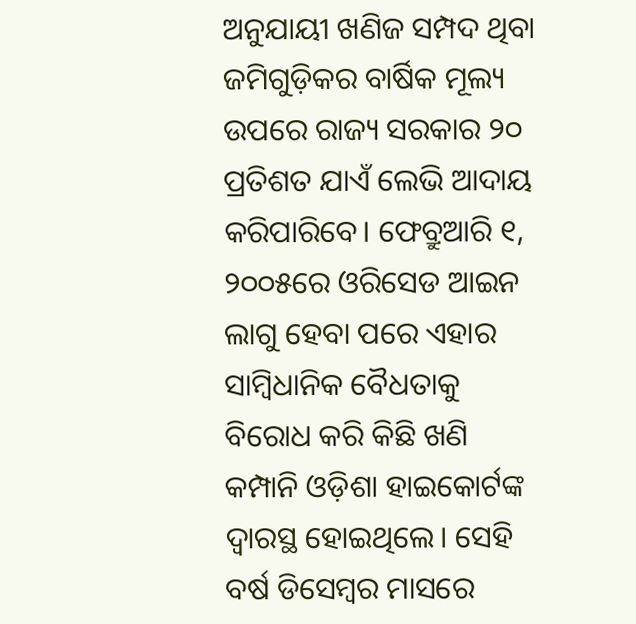ଅନୁଯାୟୀ ଖଣିଜ ସମ୍ପଦ ଥିବା ଜମିଗୁଡ଼ିକର ବାର୍ଷିକ ମୂଲ୍ୟ ଉପରେ ରାଜ୍ୟ ସରକାର ୨୦ ପ୍ରତିଶତ ଯାଏଁ ଲେଭି ଆଦାୟ କରିପାରିବେ। ଫେବ୍ରୁଆରି ୧, ୨୦୦୫ରେ ଓରିସେଡ ଆଇନ ଲାଗୁ ହେବା ପରେ ଏହାର ସାମ୍ୱିଧାନିକ ବୈଧତାକୁ ବିରୋଧ କରି କିଛି ଖଣି କମ୍ପାନି ଓଡ଼ିଶା ହାଇକୋର୍ଟଙ୍କ ଦ୍ବାରସ୍ଥ ହୋଇଥିଲେ। ସେହି ବର୍ଷ ଡିସେମ୍ୱର ମାସରେ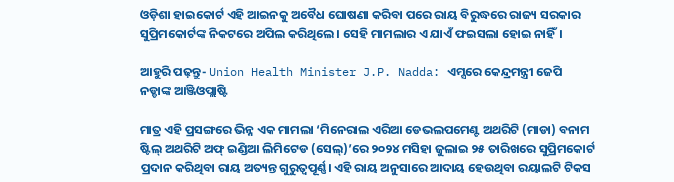ଓଡ଼ିଶା ହାଇକୋର୍ଟ ଏହି ଆଇନକୁ ଅବୈଧ ଘୋଷଣା କରିବା ପରେ ରାୟ ବିରୁଦ୍ଧରେ ରାଜ୍ୟ ସରକାର ସୁପ୍ରିମକୋର୍ଟଙ୍କ ନିକଟରେ ଅପିଲ କରିଥିଲେ। ସେହି ମାମଲାର ଏ ଯାଏଁ ଫଇସଲା ହୋଇ ନାହିଁ।

ଆହୁରି ପଢ଼ନ୍ତୁ- Union Health Minister J.P. Nadda: ଏମ୍ସରେ କେନ୍ଦ୍ରମନ୍ତ୍ରୀ ଜେପି ନଡ୍ଡାଙ୍କ ଆଞ୍ଜିଓପ୍ଲାଷ୍ଟି

ମାତ୍ର ଏହି ପ୍ରସଙ୍ଗରେ ଭିନ୍ନ ଏକ ମାମଲା ‘ମିନେରାଲ ଏରିଆ ଡେଭଲପମେଣ୍ଟ ଅଥରିଟି (ମାଡା) ବନାମ ଷ୍ଟିଲ୍ ଅଥରିଟି ଅଫ୍ ଇଣ୍ଡିଆ ଲିମିଟେଡ (ସେଲ୍)’ରେ ୨୦୨୪ ମସିହା ଜୁଲାଇ ୨୫ ତାରିଖରେ ସୁପ୍ରିମକୋର୍ଟ ପ୍ରଦାନ କରିଥିବା ରାୟ ଅତ୍ୟନ୍ତ ଗୁରୁତ୍ୱପୂର୍ଣ୍ଣ। ଏହି ରାୟ ଅନୁସାରେ ଆଦାୟ ହେଉଥିବା ରୟାଲଟି ଟିକସ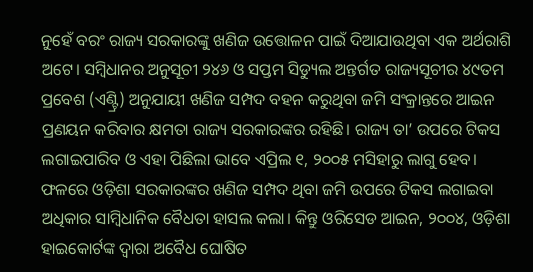ନୁହେଁ ବରଂ ରାଜ୍ୟ ସରକାରଙ୍କୁ ଖଣିଜ ଉତ୍ତୋଳନ ପାଇଁ ଦିଆଯାଉଥିବା ଏକ ଅର୍ଥରାଶି ଅଟେ। ସମ୍ୱିଧାନର ଅନୁସୂଚୀ ୨୪୬ ଓ ସପ୍ତମ ସିଡ୍ୟୁଲ ଅନ୍ତର୍ଗତ ରାଜ୍ୟସୂଚୀର ୪୯ତମ ପ୍ରବେଶ (ଏଣ୍ଟ୍ରି) ଅନୁଯାୟୀ ଖଣିଜ ସମ୍ପଦ ବହନ କରୁଥିବା ଜମି ସଂକ୍ରାନ୍ତରେ ଆଇନ ପ୍ରଣୟନ କରିବାର କ୍ଷମତା ରାଜ୍ୟ ସରକାରଙ୍କର ରହିଛି। ରାଜ୍ୟ ତା’ ଉପରେ ଟିକସ ଲଗାଇପାରିବ ଓ ଏହା ପିଛିଲା ଭାବେ ଏପ୍ରିଲ ୧, ୨୦୦୫ ମସିହାରୁ ଲାଗୁ ହେବ। ଫଳରେ ଓଡ଼ିଶା ସରକାରଙ୍କର ଖଣିଜ ସମ୍ପଦ ଥିବା ଜମି ଉପରେ ଟିକସ ଲଗାଇବା ଅଧିକାର ସାମ୍ୱିଧାନିକ ବୈଧତା ହାସଲ କଲା। କିନ୍ତୁ ଓରିସେଡ ଆଇନ, ୨୦୦୪, ଓଡ଼ିଶା ହାଇକୋର୍ଟଙ୍କ ଦ୍ୱାରା ଅବୈଧ ଘୋଷିତ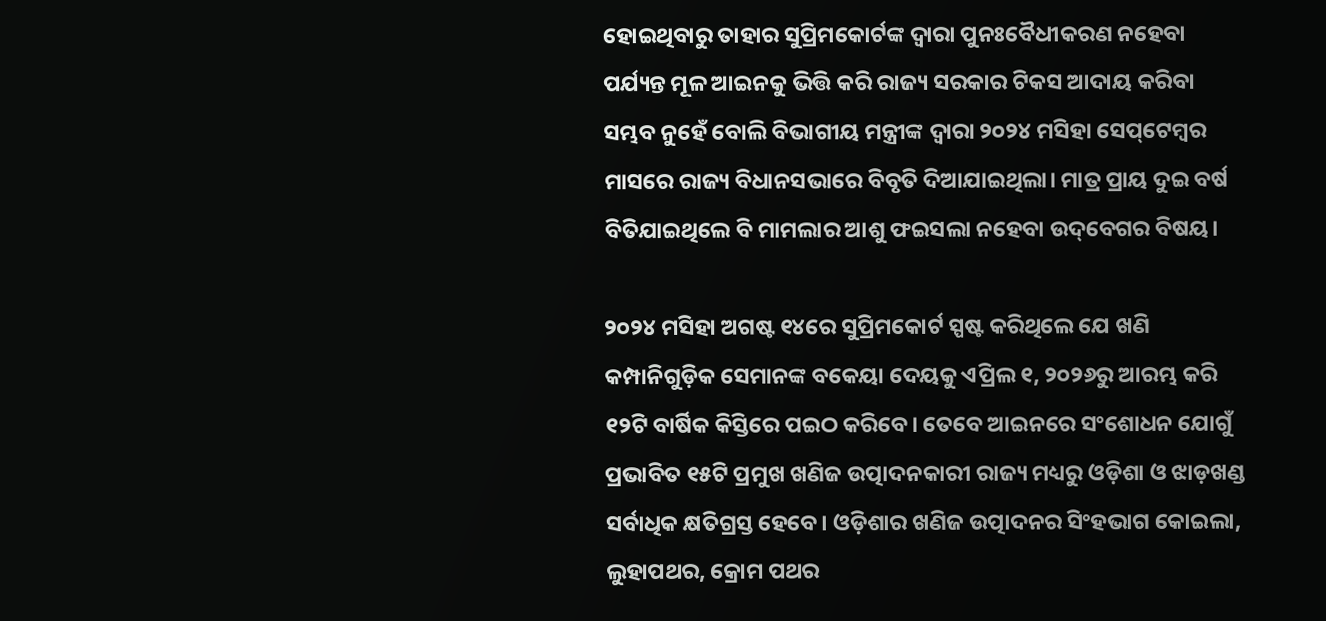ହୋଇଥିବାରୁ ତାହାର ସୁପ୍ରିମକୋର୍ଟଙ୍କ ଦ୍ୱାରା ପୁନଃବୈଧୀକରଣ ନହେବା ପର୍ଯ୍ୟନ୍ତ ମୂଳ ଆଇନକୁ ଭିତ୍ତି କରି ରାଜ୍ୟ ସରକାର ଟିକସ ଆଦାୟ କରିବା ସମ୍ଭବ ନୁହେଁ ବୋଲି ବିଭାଗୀୟ ମନ୍ତ୍ରୀଙ୍କ ଦ୍ୱାରା ୨୦୨୪ ମସିହା ସେପ୍‌ଟେମ୍ୱର ମାସରେ ରାଜ୍ୟ ବିଧାନସଭାରେ ବିବୃତି ଦିଆଯାଇଥିଲା। ମାତ୍ର ପ୍ରାୟ ଦୁଇ ବର୍ଷ ବିତିଯାଇଥିଲେ ବି ମାମଲାର ଆଶୁ ଫଇସଲା ନହେବା ଉଦ୍‌ବେଗର ବିଷୟ।

୨୦୨୪ ମସିହା ଅଗଷ୍ଟ ୧୪ରେ ସୁପ୍ରିମକୋର୍ଟ ସ୍ପଷ୍ଟ କରିଥିଲେ ଯେ ଖଣି କମ୍ପାନିଗୁଡ଼ିକ ସେମାନଙ୍କ ବକେୟା ଦେୟକୁ ଏପ୍ରିଲ ୧, ୨୦୨୬ରୁ ଆରମ୍ଭ କରି ୧୨ଟି ବାର୍ଷିକ କିସ୍ତିରେ ପଇଠ କରିବେ। ତେବେ ଆଇନରେ ସଂଶୋଧନ ଯୋଗୁଁ ପ୍ରଭାବିତ ୧୫ଟି ପ୍ରମୁଖ ଖଣିଜ ଉତ୍ପାଦନକାରୀ ରାଜ୍ୟ ମଧ୍ୟରୁ ଓଡ଼ିଶା ଓ ଝାଡ଼ଖଣ୍ଡ ସର୍ବାଧିକ କ୍ଷତିଗ୍ରସ୍ତ ହେବେ। ଓଡ଼ିଶାର ଖଣିଜ ଉତ୍ପାଦନର ସିଂହଭାଗ କୋଇଲା, ଲୁହାପଥର, କ୍ରୋମ ପଥର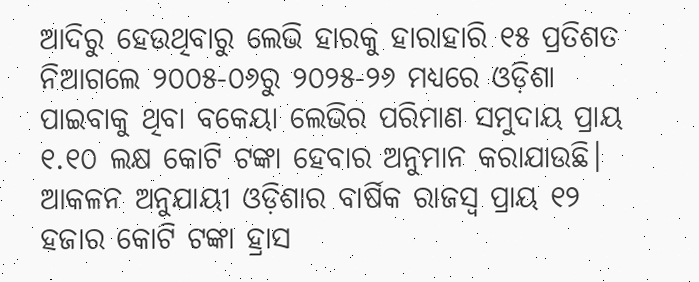ଆଦିରୁ ହେଉଥିବାରୁ ଲେଭି ହାରକୁ ହାରାହାରି ୧୫ ପ୍ରତିଶତ ନିଆଗଲେ ୨୦୦୫-୦୬ରୁ ୨୦୨୫-୨୬ ମଧ୍ୟରେ ଓଡ଼ିଶା ପାଇବାକୁ ଥିବା ବକେୟା ଲେଭିର ପରିମାଣ ସମୁଦାୟ ପ୍ରାୟ ୧.୧୦ ଲକ୍ଷ କୋଟି ଟଙ୍କା ହେବାର ଅନୁମାନ କରାଯାଉଛି। ଆକଳନ ଅନୁଯାୟୀ ଓଡ଼ିଶାର ବାର୍ଷିକ ରାଜସ୍ୱ ପ୍ରାୟ ୧୨ ହଜାର କୋଟି ଟଙ୍କା ହ୍ରାସ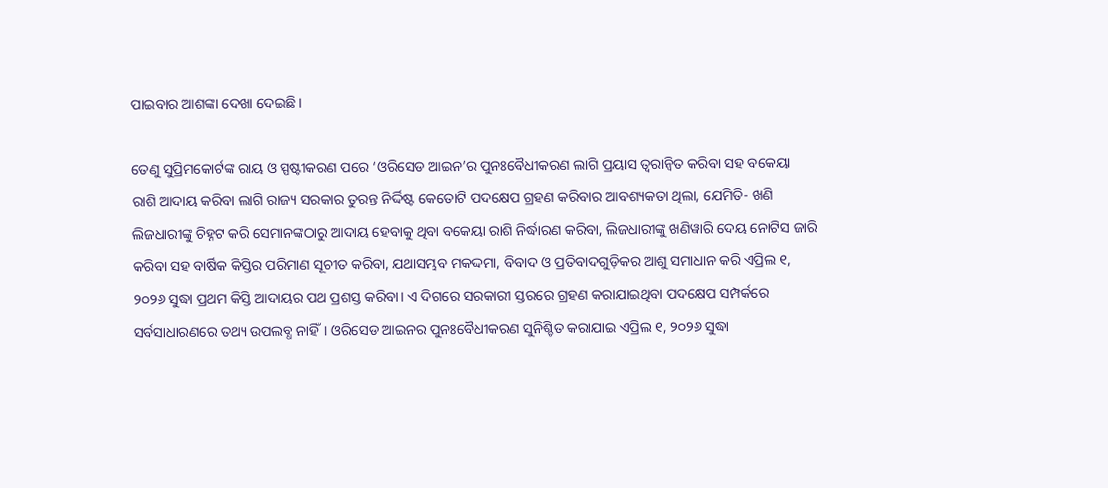ପାଇବାର ଆଶଙ୍କା ଦେଖା ଦେଇଛି।

ତେଣୁ ସୁପ୍ରିମକୋର୍ଟଙ୍କ ରାୟ ଓ ସ୍ପଷ୍ଟୀକରଣ ପରେ ‘ଓରିସେଡ ଆଇନ’ର ପୁନଃବୈଧୀକରଣ ଲାଗି ପ୍ରୟାସ ତ୍ୱରାନ୍ୱିତ କରିବା ସହ ବକେୟା ରାଶି ଆଦାୟ କରିବା ଲାଗି ରାଜ୍ୟ ସରକାର ତୁରନ୍ତ ନିର୍ଦ୍ଦିଷ୍ଟ କେତୋଟି ପଦକ୍ଷେପ ଗ୍ରହଣ କରିବାର ଆବଶ୍ୟକତା ଥିଲା, ଯେମିତି- ଖଣି ଲିଜଧାରୀଙ୍କୁ ଚିହ୍ନଟ କରି ସେମାନଙ୍କଠାରୁ ଆଦାୟ ହେବାକୁ ଥିବା ବକେୟା ରାଶି ନିର୍ଦ୍ଧାରଣ କରିବା, ଲିଜଧାରୀଙ୍କୁ ଖଣିୱାରି ଦେୟ ନୋଟିସ ଜାରି କରିବା ସହ ବାର୍ଷିକ କିସ୍ତିର ପରିମାଣ ସୂଚୀତ କରିବା, ଯଥାସମ୍ଭବ ମକଦ୍ଦମା, ବିବାଦ ଓ ପ୍ରତିବାଦଗୁଡ଼ିକର ଆଶୁ ସମାଧାନ କରି ଏପ୍ରିଲ ୧, ୨୦୨୬ ସୁଦ୍ଧା ପ୍ରଥମ କିସ୍ତି ଆଦାୟର ପଥ ପ୍ରଶସ୍ତ କରିବା। ଏ ଦିଗରେ ସରକାରୀ ସ୍ତରରେ ଗ୍ରହଣ କରାଯାଇଥିବା ପଦକ୍ଷେପ ସମ୍ପର୍କରେ ସର୍ବସାଧାରଣରେ ତଥ୍ୟ ଉପଲବ୍ଧ ନାହିଁ। ଓରିସେଡ ଆଇନର ପୁନଃବୈଧୀକରଣ ସୁନିଶ୍ଚିତ କରାଯାଇ ଏପ୍ରିଲ ୧, ୨୦୨୬ ସୁଦ୍ଧା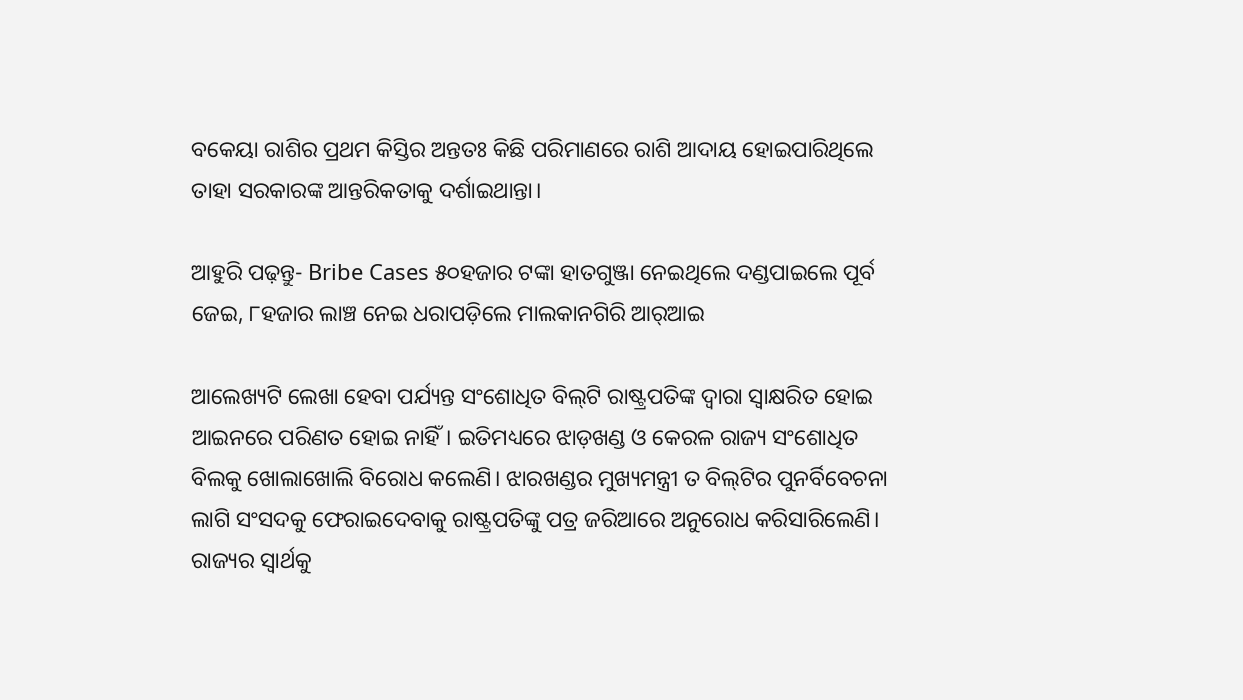ବକେୟା ରାଶିର ପ୍ରଥମ କିସ୍ତିର ଅନ୍ତତଃ କିଛି ପରିମାଣରେ ରାଶି ଆଦାୟ ହୋଇପାରିଥିଲେ ତାହା ସରକାରଙ୍କ ଆନ୍ତରିକତାକୁ ଦର୍ଶାଇଥାନ୍ତା।

ଆହୁରି ପଢ଼ନ୍ତୁ- Bribe Cases ୫୦ହଜାର ଟଙ୍କା ହାତଗୁଞ୍ଜା ନେଇଥିଲେ ଦଣ୍ଡପାଇଲେ ପୂର୍ବ ଜେଇ, ୮ହଜାର ଲାଞ୍ଚ ନେଇ ଧରାପଡ଼ିଲେ ମାଲକାନଗିରି ଆର୍‌ଆଇ

ଆଲେଖ୍ୟଟି ଲେଖା ହେବା ପର୍ଯ୍ୟନ୍ତ ସଂଶୋଧିତ ବିଲ୍‌ଟି ରାଷ୍ଟ୍ରପତିଙ୍କ ଦ୍ୱାରା ସ୍ୱାକ୍ଷରିତ ହୋଇ ଆଇନରେ ପରିଣତ ହୋଇ ନାହିଁ। ଇତିମଧ୍ୟରେ ଝାଡ଼ଖଣ୍ଡ ଓ କେରଳ ରାଜ୍ୟ ସଂଶୋଧିତ ବିଲକୁ ଖୋଲାଖୋଲି ବିରୋଧ କଲେଣି। ଝାରଖଣ୍ଡର ମୁଖ୍ୟମନ୍ତ୍ରୀ ତ ବିଲ୍‌ଟିର ପୁନର୍ବିବେଚନା ଲାଗି ସଂସଦକୁ ଫେରାଇଦେବାକୁ ରାଷ୍ଟ୍ରପତିଙ୍କୁ ପତ୍ର ଜରିଆରେ ଅନୁରୋଧ କରିସାରିଲେଣି। ରାଜ୍ୟର ସ୍ୱାର୍ଥକୁ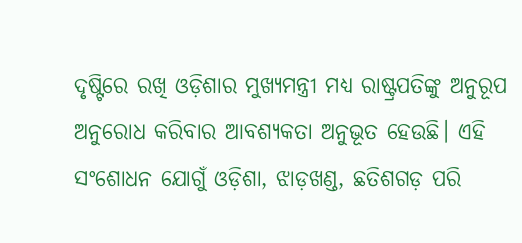ଦୃଷ୍ଟିରେ ରଖି ଓଡ଼ିଶାର ମୁଖ୍ୟମନ୍ତ୍ରୀ ମଧ୍ୟ ରାଷ୍ଟ୍ରପତିଙ୍କୁ ଅନୁରୂପ ଅନୁରୋଧ କରିବାର ଆବଶ୍ୟକତା ଅନୁଭୂତ ହେଉଛି। ଏହି ସଂଶୋଧନ ଯୋଗୁଁ ଓଡ଼ିଶା, ଝାଡ଼ଖଣ୍ଡ, ଛତିଶଗଡ଼ ପରି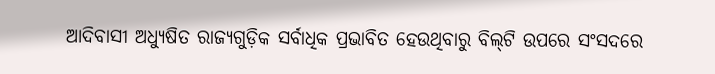ଆଦିବାସୀ ଅଧ୍ୟୁଷିତ ରାଜ୍ୟଗୁଡ଼ିକ ସର୍ବାଧିକ ପ୍ରଭାବିତ ହେଉଥିବାରୁ ବିଲ୍‌ଟି ଉପରେ ସଂସଦରେ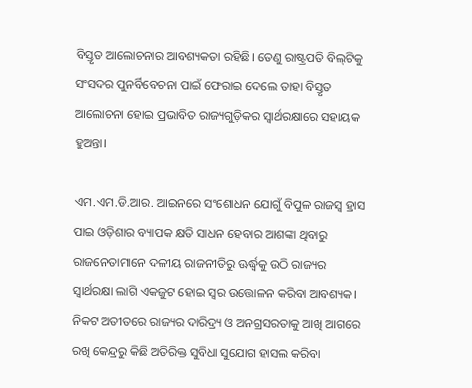ବିସ୍ତୃତ ଆଲୋଚନାର ଆବଶ୍ୟକତା ରହିଛି। ତେଣୁ ରାଷ୍ଟ୍ରପତି ବିଲ୍‌ଟିକୁ ସଂସଦର ପୁନର୍ବିବେଚନା ପାଇଁ ଫେରାଇ ଦେଲେ ତାହା ବିସ୍ତୃତ ଆଲୋଚନା ହୋଇ ପ୍ରଭାବିତ ରାଜ୍ୟଗୁଡ଼ିକର ସ୍ୱାର୍ଥରକ୍ଷାରେ ସହାୟକ ହୁଅନ୍ତା।

ଏମ.ଏମ.ଡି.ଆର. ଆଇନରେ ସଂଶୋଧନ ଯୋଗୁଁ ବିପୁଳ ରାଜସ୍ୱ ହ୍ରାସ ପାଇ ଓଡ଼ିଶାର ବ୍ୟାପକ କ୍ଷତି ସାଧନ ହେବାର ଆଶଙ୍କା ଥିବାରୁ ରାଜନେତାମାନେ ଦଳୀୟ ରାଜନୀତିରୁ ଊର୍ଦ୍ଧ୍ୱକୁ ଉଠି ରାଜ୍ୟର ସ୍ୱାର୍ଥରକ୍ଷା ଲାଗି ଏକଜୁଟ ହୋଇ ସ୍ୱର ଉତ୍ତୋଳନ କରିବା ଆବଶ୍ୟକ। ନିକଟ ଅତୀତରେ ରାଜ୍ୟର ଦାରିଦ୍ର୍ୟ ଓ ଅନଗ୍ରସରତାକୁ ଆଖି ଆଗରେ ରଖି କେନ୍ଦ୍ରରୁ କିଛି ଅତିରିକ୍ତ ସୁବିଧା ସୁଯୋଗ ହାସଲ କରିବା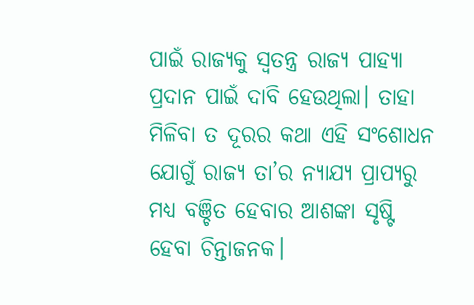ପାଇଁ ରାଜ୍ୟକୁ ସ୍ୱତନ୍ତ୍ର ରାଜ୍ୟ ପାହ୍ୟା ପ୍ରଦାନ ପାଇଁ ଦାବି ହେଉଥିଲା। ତାହା ମିଳିବା ତ ଦୂରର କଥା ଏହି ସଂଶୋଧନ ଯୋଗୁଁ ରାଜ୍ୟ ତା’ର ନ୍ୟାଯ୍ୟ ପ୍ରାପ୍ୟରୁ ମଧ୍ୟ ବଞ୍ଚିତ ହେବାର ଆଶଙ୍କା ସୃଷ୍ଟି ହେବା ଚିନ୍ତାଜନକ।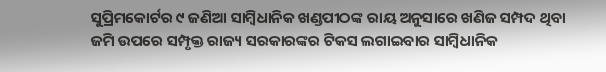ସୁପ୍ରିମକୋର୍ଟର ୯ ଜଣିଆ ସାମ୍ୱିଧାନିକ ଖଣ୍ଡପୀଠଙ୍କ ରାୟ ଅନୁସାରେ ଖଣିଜ ସମ୍ପଦ ଥିବା ଜମି ଉପରେ ସମ୍ପୃକ୍ତ ରାଜ୍ୟ ସରକାରଙ୍କର ଟିକସ ଲଗାଇବାର ସାମ୍ୱିଧାନିକ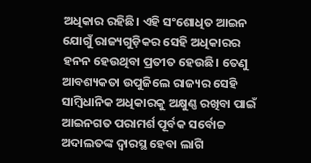ଅଧିକାର ରହିଛି। ଏହି ସଂଶୋଧିତ ଆଇନ ଯୋଗୁଁ ରାଜ୍ୟଗୁଡ଼ିକର ସେହି ଅଧିକାରର ହନନ ହେଉଥିବା ପ୍ରତୀତ ହେଉଛି। ତେଣୁ ଆବଶ୍ୟକତା ଉପୁଜିଲେ ରାଜ୍ୟର ସେହି ସାମ୍ୱିଧାନିକ ଅଧିକାରକୁ ଅକ୍ଷୁଣ୍ଣ ରଖିବା ପାଇଁ ଆଇନଗତ ପରାମର୍ଶ ପୂର୍ବକ ସର୍ବୋଚ୍ଚ ଅଦାଲତଙ୍କ ଦ୍ୱାରସ୍ଥ ହେବା ଲାଗି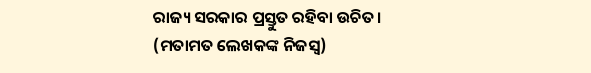ରାଜ୍ୟ ସରକାର ପ୍ରସ୍ତୁତ ରହିବା ଉଚିତ।
(ମତାମତ ଲେଖକଙ୍କ ନିଜସ୍ବ)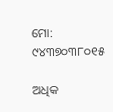ମୋ: ୯୪୩୭୦୩୮୦୧୫

ଅଧିକ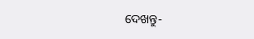ଦେଖନ୍ତୁ-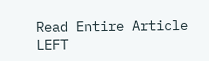Read Entire Article
LEFT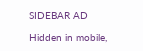SIDEBAR AD

Hidden in mobile,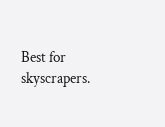Best for skyscrapers.